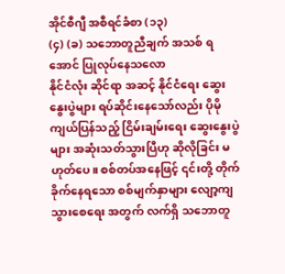အိုင်စီဂျီ အစီရင်ခံစာ (၁၃)
(၄) (ခ) သဘောတူညီချက် အသစ် ရအောင် ပြုလုပ်နေသလော
နိုင်ငံလုံး ဆိုင်ရာ အဆင့် နိုင်ငံရေး ဆွေးနွေးပွဲများ ရပ်ဆိုင်းနေသော်လည်း ပိုမို ကျယ်ပြန်သည့် ငြိမ်းချမ်းရေး ဆွေးနွေးပွဲများ အဆုံးသတ်သွားပြီဟု ဆိုလိုခြင်း မဟုတ်ပေ။ စစ်တပ်အနေဖြင့် ၎င်းတို့ တိုက်ခိုက်နေရသော စစ်မျက်နှာများ လျော့ကျသွားစေရေး အတွက် လက်ရှိ သဘောတူ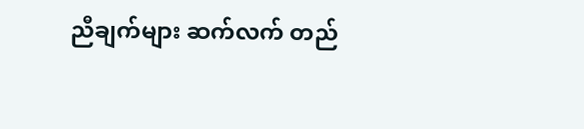ညီချက်များ ဆက်လက် တည်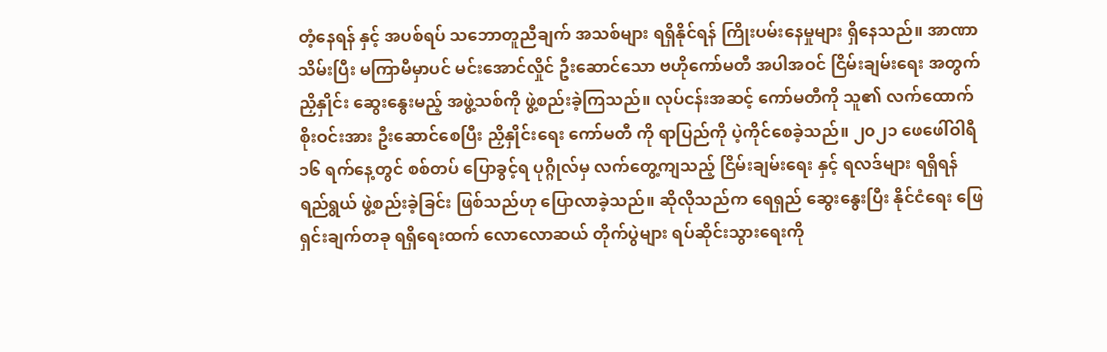တံ့နေရန် နှင့် အပစ်ရပ် သဘောတူညီချက် အသစ်များ ရရှိနိုင်ရန် ကြိုးပမ်းနေမှုများ ရှိနေသည်။ အာဏာသိမ်းပြီး မကြာမီမှာပင် မင်းအောင်လှိုင် ဦးဆောင်သော ဗဟိုကော်မတီ အပါအဝင် ငြိမ်းချမ်းရေး အတွက် ညှိနှိုင်း ဆွေးနွေးမည့် အဖွဲ့သစ်ကို ဖွဲ့စည်းခဲ့ကြသည်။ လုပ်ငန်းအဆင့် ကော်မတီကို သူ၏ လက်ထောက် စိုးဝင်းအား ဦးဆောင်စေပြီး ညှိနှိုင်းရေး ကော်မတီ ကို ရာပြည်ကို ပဲ့ကိုင်စေခဲ့သည်။ ၂၀၂၁ ဖေဖေါ်ဝါရီ ၁၆ ရက်နေ့တွင် စစ်တပ် ပြောခွင့်ရ ပုဂ္ဂိုလ်မှ လက်တွေ့ကျသည့် ငြိမ်းချမ်းရေး နှင့် ရလဒ်များ ရရှိရန် ရည်ရွယ် ဖွဲ့စည်းခဲ့ခြင်း ဖြစ်သည်ဟု ပြောလာခဲ့သည်။ ဆိုလိုသည်က ရေရှည် ဆွေးနွေးပြီး နိုင်ငံရေး ဖြေရှင်းချက်တခု ရရှိရေးထက် လောလောဆယ် တိုက်ပွဲများ ရပ်ဆိုင်းသွားရေးကို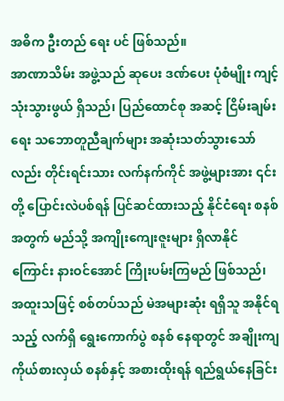အဓိက ဦးတည် ရေး ပင် ဖြစ်သည်။
အာဏာသိမ်း အဖွဲ့သည် ဆုပေး ဒဏ်ပေး ပုံစံမျိုး ကျင့်သုံးသွားဖွယ် ရှိသည်၊ ပြည်ထောင်စု အဆင့် ငြိမ်းချမ်းရေး သဘောတူညီချက်များ အဆုံးသတ်သွားသော်လည်း တိုင်းရင်းသား လက်နက်ကိုင် အဖွဲ့များအား ၎င်းတို့ ပြောင်းလဲပစ်ရန် ပြင်ဆင်ထားသည့် နိုင်ငံရေး စနစ်အတွက် မည်သို့ အကျိုးကျေးဇူးများ ရှိလာနိုင်ကြောင်း နားဝင်အောင် ကြိုးပမ်းကြမည် ဖြစ်သည်၊ အထူးသဖြင့် စစ်တပ်သည် မဲအများဆုံး ရရှိသူ အနိုင်ရသည့် လက်ရှိ ရွေးကောက်ပွဲ စနစ် နေရာတွင် အချိုးကျ ကိုယ်စားလှယ် စနစ်နှင့် အစားထိုးရန် ရည်ရွယ်နေခြင်း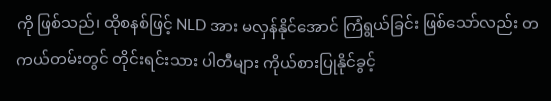ကို ဖြစ်သည်၊ ထိုစနစ်ဖြင့် NLD အား မလှန်နိုင်အောင် ကြံရွယ်ခြင်း ဖြစ်သော်လည်း တကယ်တမ်းတွင် တိုင်းရင်းသား ပါတီများ ကိုယ်စားပြုနိုင်ခွင့်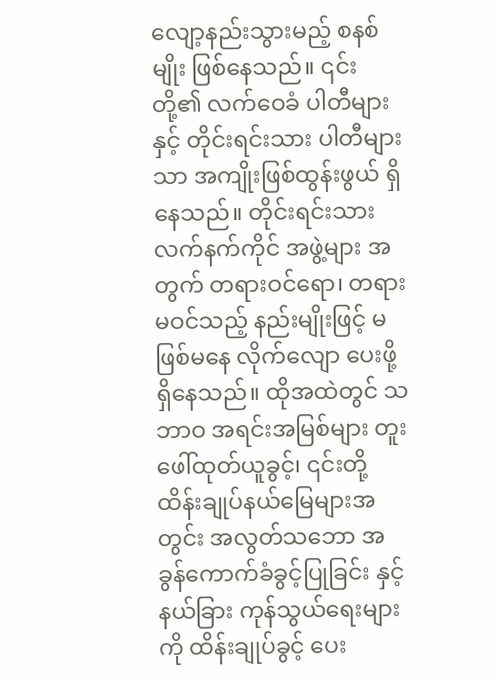လျော့နည်းသွားမည့် စနစ်မျိုး ဖြစ်နေသည်။ ၎င်းတို့၏ လက်ဝေခံ ပါတီများ နှင့် တိုင်းရင်းသား ပါတီများသာ အကျိုးဖြစ်ထွန်းဖွယ် ရှိနေသည်။ တိုင်းရင်းသား လက်နက်ကိုင် အဖွဲ့များ အတွက် တရားဝင်ရော၊ တရားမဝင်သည့် နည်းမျိုးဖြင့် မဖြစ်မနေ လိုက်လျော ပေးဖို့ ရှိနေသည်။ ထိုအထဲတွင် သဘာဝ အရင်းအမြစ်များ တူးဖေါ်ထုတ်ယူခွင့်၊ ၎င်းတို့ ထိန်းချုပ်နယ်မြေများအတွင်း အလွတ်သဘော အခွန်ကောက်ခံခွင့်ပြုခြင်း နှင့် နယ်ခြား ကုန်သွယ်ရေးများကို ထိန်းချုပ်ခွင့် ပေး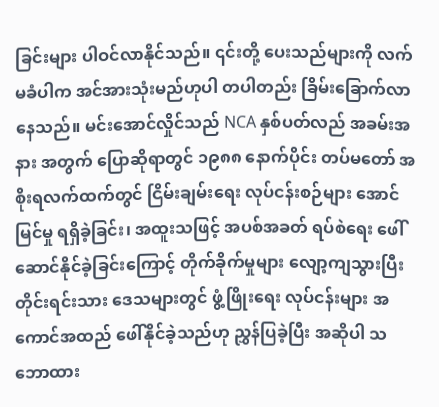ခြင်းများ ပါဝင်လာနိုင်သည်။ ၎င်းတို့ ပေးသည်များကို လက်မခံပါက အင်အားသုံးမည်ဟုပါ တပါတည်း ခြိမ်းခြောက်လာနေသည်။ မင်းအောင်လှိုင်သည် NCA နှစ်ပတ်လည် အခမ်းအနား အတွက် ပြောဆိုရာတွင် ၁၉၈၈ နောက်ပိုင်း တပ်မတော် အစိုးရလက်ထက်တွင် ငြိမ်းချမ်းရေး လုပ်ငန်းစဉ်များ အောင်မြင်မှု ရရှိခဲ့ခြင်း၊ အထူးသဖြင့် အပစ်အခတ် ရပ်စဲရေး ဖေါ်ဆောင်နိုင်ခဲ့ခြင်းကြောင့် တိုက်ခိုက်မှုများ လျော့ကျသွားပြီး တိုင်းရင်းသား ဒေသများတွင် ဖွံ့ဖြိုးရေး လုပ်ငန်းများ အကောင်အထည် ဖေါ်နိုင်ခဲ့သည်ဟု ညွှန်ပြခဲ့ပြီး အဆိုပါ သဘောထား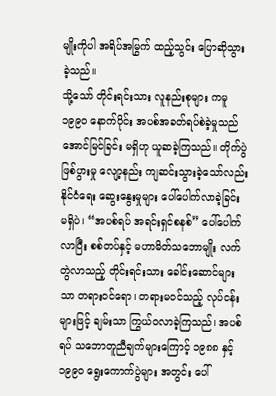မျိုးကိုပါ အရိပ်အမြွက် ထည့်သွင်း ပြောဆိုသွားခဲ့သည်။
သို့သော် တိုင်းရင်းသား လူနည်းစုများ ကမူ ၁၉၉၀ နောက်ပိုင်း အပစ်အခတ်ရပ်စဲခဲ့မှုသည် အောင်မြင်ခြင်း မရှိဟု ယူဆခဲ့ကြသည်။ တိုက်ပွဲ ဖြစ်ပွားမှု လျော့နည်း ကျဆင်းသွားခဲ့သော်လည်း နိုင်ငံရေး ဆွေးနွေးမှုများ ပေါ်ပေါက်လာခဲ့ခြင်း မရှိပဲ၊ “အပစ်ရပ် အရင်းရှင်စနစ်” ပေါ်ပေါက်လာပြီး စစ်တပ်နှင့် မဟာမိတ်သဘောမျိုး လက်တွဲလာသည့် တိုင်းရင်းသား ခေါင်းဆောင်များသာ တရားဝင်ရော၊ တရားမဝင်သည့် လုပ်ငန်းများဖြင့် ချမ်းသာ ကြွယ်ဝလာခဲ့ကြသည်၊ အပစ်ရပ် သဘောတူညီချက်များကြောင့် ၁၉၈၈ နှင့် ၁၉၉၀ ရွေးကောက်ပွဲများ အတွင်း ပေါ်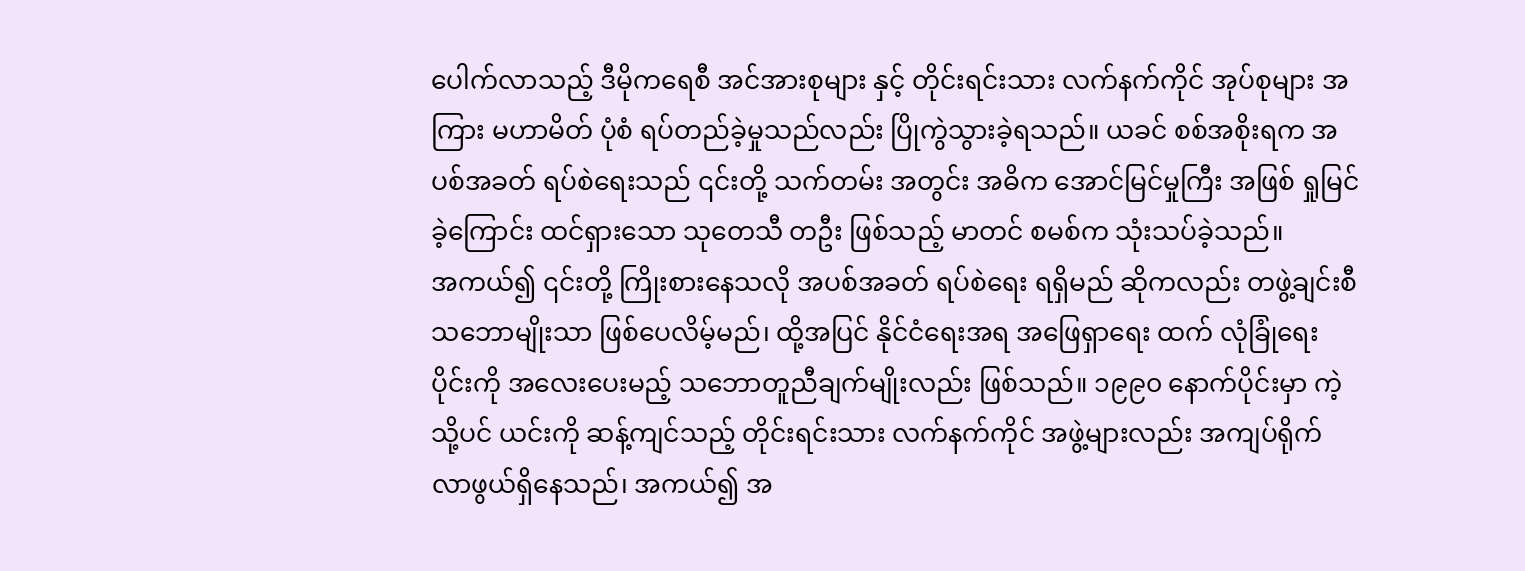ပေါက်လာသည့် ဒီမိုကရေစီ အင်အားစုများ နှင့် တိုင်းရင်းသား လက်နက်ကိုင် အုပ်စုများ အကြား မဟာမိတ် ပုံစံ ရပ်တည်ခဲ့မှုသည်လည်း ပြိုကွဲသွားခဲ့ရသည်။ ယခင် စစ်အစိုးရက အပစ်အခတ် ရပ်စဲရေးသည် ၎င်းတို့ သက်တမ်း အတွင်း အဓိက အောင်မြင်မှုကြီး အဖြစ် ရှုမြင်ခဲ့ကြောင်း ထင်ရှားသော သုတေသီ တဦး ဖြစ်သည့် မာတင် စမစ်က သုံးသပ်ခဲ့သည်။
အကယ်၍ ၎င်းတို့ ကြိုးစားနေသလို အပစ်အခတ် ရပ်စဲရေး ရရှိမည် ဆိုကလည်း တဖွဲ့ချင်းစီ သဘောမျိုးသာ ဖြစ်ပေလိမ့်မည်၊ ထို့အပြင် နိုင်ငံရေးအရ အဖြေရှာရေး ထက် လုံခြုံရေးပိုင်းကို အလေးပေးမည့် သဘောတူညီချက်မျိုးလည်း ဖြစ်သည်။ ၁၉၉၀ နောက်ပိုင်းမှာ ကဲ့သို့ပင် ယင်းကို ဆန့်ကျင်သည့် တိုင်းရင်းသား လက်နက်ကိုင် အဖွဲ့များလည်း အကျပ်ရိုက်လာဖွယ်ရှိနေသည်၊ အကယ်၍ အ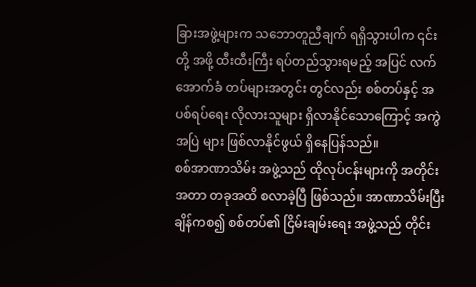ခြားအဖွဲ့များက သဘောတူညီချက် ရရှိသွားပါက ၎င်းတို့ အဖို့ ထီးထီးကြီး ရပ်တည်သွားရမည့် အပြင် လက်အောက်ခံ တပ်များအတွင်း တွင်လည်း စစ်တပ်နှင့် အပစ်ရပ်ရေး လိုလားသူများ ရှိလာနိုင်သောကြောင့် အကွဲအပြဲ များ ဖြစ်လာနိုင်ဖွယ် ရှိနေပြန်သည်။
စစ်အာဏာသိမ်း အဖွဲ့သည် ထိုလုပ်ငန်းများကို အတိုင်းအတာ တခုအထိ စလာခဲ့ပြီ ဖြစ်သည်။ အာဏာသိမ်းပြီးချိန်ကစ၍ စစ်တပ်၏ ငြိမ်းချမ်းရေး အဖွဲ့သည် တိုင်း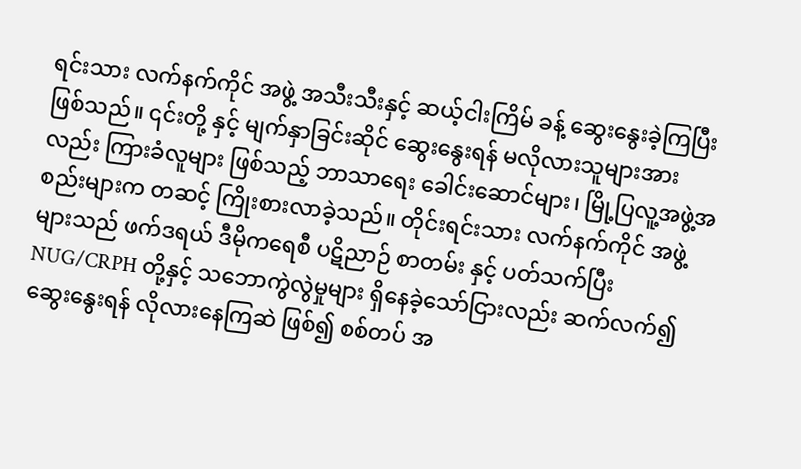ရင်းသား လက်နက်ကိုင် အဖွဲ့ အသီးသီးနှင့် ဆယ့်ငါးကြိမ် ခန့် ဆွေးနွေးခဲ့ကြပြီး ဖြစ်သည်။ ၎င်းတို့ နှင့် မျက်နှာခြင်းဆိုင် ဆွေးနွေးရန် မလိုလားသူများအားလည်း ကြားခံလူများ ဖြစ်သည့် ဘာသာရေး ခေါင်းဆောင်များ၊ မြို့ပြလူ့အဖွဲ့အစည်းများက တဆင့် ကြိုးစားလာခဲ့သည်။ တိုင်းရင်းသား လက်နက်ကိုင် အဖွဲ့ များသည် ဖက်ဒရယ် ဒီမိုကရေစီ ပဋိညာဉ် စာတမ်း နှင့် ပတ်သက်ပြီး NUG/CRPH တို့နှင့် သဘောကွဲလွဲမှုများ ရှိနေခဲ့သော်ငြားလည်း ဆက်လက်၍ ဆွေးနွေးရန် လိုလားနေကြဆဲ ဖြစ်၍ စစ်တပ် အ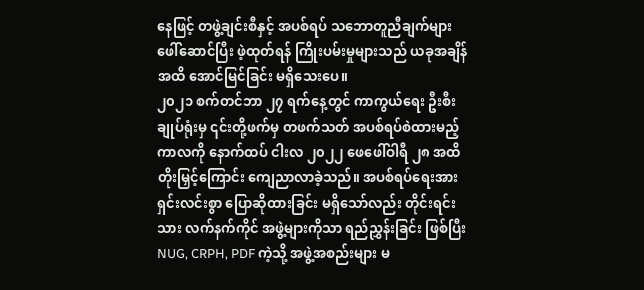နေဖြင့် တဖွဲ့ချင်းစီနှင့် အပစ်ရပ် သဘောတူညီချက်များ ဖေါ်ဆောင်ပြီး ဖဲ့ထုတ်ရန် ကြိုးပမ်းမှုများသည် ယခုအချိန်အထိ အောင်မြင်ခြင်း မရှိသေးပေ။
၂၀၂၁ စက်တင်ဘာ ၂၇ ရက်နေ့တွင် ကာကွယ်ရေး ဦးစီးချုပ်ရုံးမှ ၎င်းတို့ဖက်မှ တဖက်သတ် အပစ်ရပ်စဲထားမည့် ကာလကို နောက်ထပ် ငါးလ ၂၀၂၂ ဖေဖေါ်ဝါရီ ၂၈ အထိ တိုးမြှင့်ကြောင်း ကျေညာလာခဲ့သည်။ အပစ်ရပ်ရေးအား ရှင်းလင်းစွာ ပြောဆိုထားခြင်း မရှိသော်လည်း တိုင်းရင်းသား လက်နက်ကိုင် အဖွဲ့များကိုသာ ရည်ညွှန်းခြင်း ဖြစ်ပြီး NUG, CRPH, PDF ကဲ့သို့ အဖွဲ့အစည်းများ မ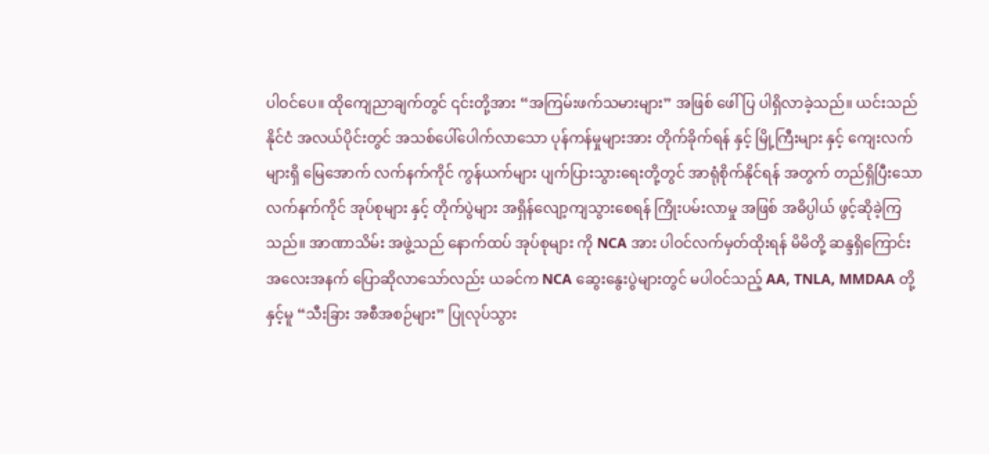ပါဝင်ပေ။ ထိုကျေညာချက်တွင် ၎င်းတို့အား “အကြမ်းဖက်သမားများ” အဖြစ် ဖေါ်ပြ ပါရှိလာခဲ့သည်။ ယင်းသည် နိုင်ငံ အလယ်ပိုင်းတွင် အသစ်ပေါ်ပေါက်လာသော ပုန်ကန်မှုများအား တိုက်ခိုက်ရန် နှင့် မြို့ကြီးများ နှင့် ကျေးလက်များရှိ မြေအောက် လက်နက်ကိုင် ကွန်ယက်များ ပျက်ပြားသွားရေးတို့တွင် အာရုံစိုက်နိုင်ရန် အတွက် တည်ရှိပြီးသော လက်နက်ကိုင် အုပ်စုများ နှင့် တိုက်ပွဲများ အရှိန်လျော့ကျသွားစေရန် ကြိုးပမ်းလာမှု အဖြစ် အဓိပ္ပါယ် ဖွင့်ဆိုခဲ့ကြသည်။ အာဏာသိမ်း အဖွဲ့သည် နောက်ထပ် အုပ်စုများ ကို NCA အား ပါဝင်လက်မှတ်ထိုးရန် မိမိတို့ ဆန္ဒရှိကြောင်း အလေးအနက် ပြောဆိုလာသော်လည်း ယခင်က NCA ဆွေးနွေးပွဲများတွင် မပါဝင်သည့် AA, TNLA, MMDAA တို့နှင့်မူ “သီးခြား အစီအစဉ်များ” ပြုလုပ်သွား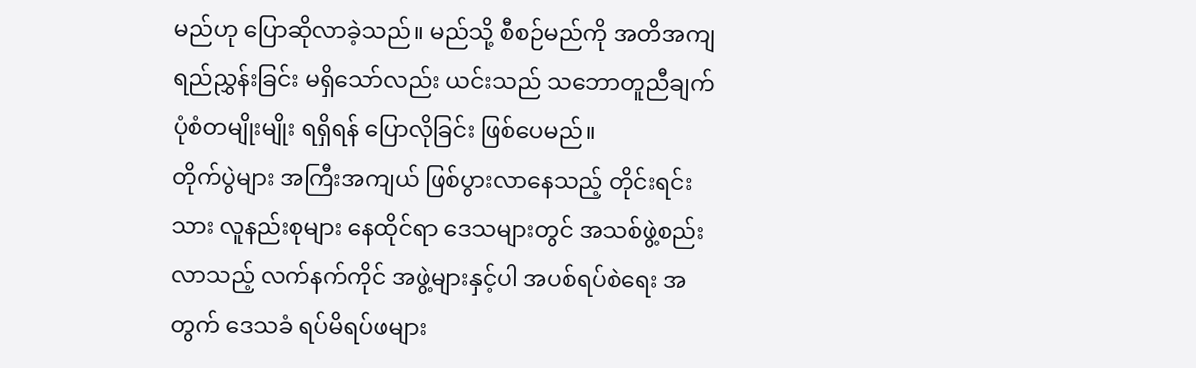မည်ဟု ပြောဆိုလာခဲ့သည်။ မည်သို့ စီစဉ်မည်ကို အတိအကျ ရည်ညွှန်းခြင်း မရှိသော်လည်း ယင်းသည် သဘောတူညီချက် ပုံစံတမျိုးမျိုး ရရှိရန် ပြောလိုခြင်း ဖြစ်ပေမည်။
တိုက်ပွဲများ အကြီးအကျယ် ဖြစ်ပွားလာနေသည့် တိုင်းရင်းသား လူနည်းစုများ နေထိုင်ရာ ဒေသများတွင် အသစ်ဖွဲ့စည်းလာသည့် လက်နက်ကိုင် အဖွဲ့များနှင့်ပါ အပစ်ရပ်စဲရေး အတွက် ဒေသခံ ရပ်မိရပ်ဖများ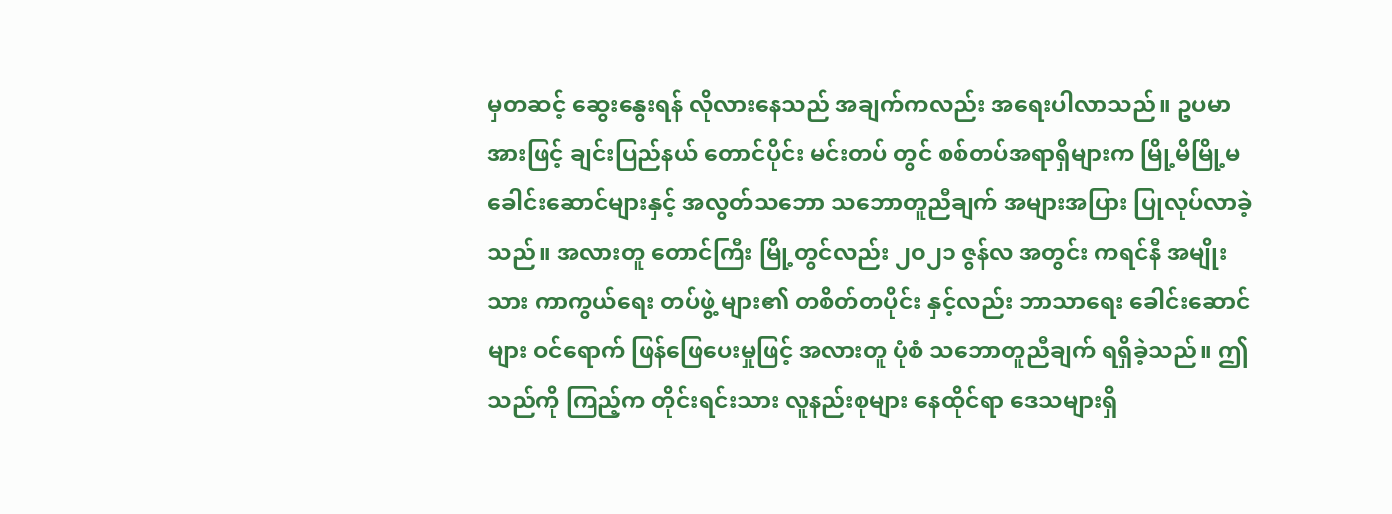မှတဆင့် ဆွေးနွေးရန် လိုလားနေသည် အချက်ကလည်း အရေးပါလာသည်။ ဥပမာ အားဖြင့် ချင်းပြည်နယ် တောင်ပိုင်း မင်းတပ် တွင် စစ်တပ်အရာရှိများက မြို့မိမြို့မ ခေါင်းဆောင်များနှင့် အလွတ်သဘော သဘောတူညီချက် အများအပြား ပြုလုပ်လာခဲ့သည်။ အလားတူ တောင်ကြီး မြို့တွင်လည်း ၂၀၂၁ ဇွန်လ အတွင်း ကရင်နီ အမျိုးသား ကာကွယ်ရေး တပ်ဖွဲ့ များ၏ တစိတ်တပိုင်း နှင့်လည်း ဘာသာရေး ခေါင်းဆောင်များ ဝင်ရောက် ဖြန်ဖြေပေးမှုဖြင့် အလားတူ ပုံစံ သဘောတူညီချက် ရရှိခဲ့သည်။ ဤသည်ကို ကြည့်က တိုင်းရင်းသား လူနည်းစုများ နေထိုင်ရာ ဒေသများရှိ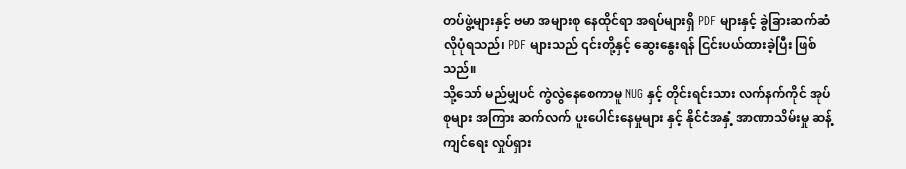တပ်ဖွဲ့များနှင့် ဗမာ အများစု နေထိုင်ရာ အရပ်များရှိ PDF များနှင့် ခွဲခြားဆက်ဆံလိုပုံရသည်၊ PDF များသည် ၎င်းတို့နှင့် ဆွေးနွေးရန် ငြင်းပယ်ထားခဲ့ပြီး ဖြစ်သည်။
သို့သော် မည်မျှပင် ကွဲလွဲနေစေကာမူ NUG နှင့် တိုင်းရင်းသား လက်နက်ကိုင် အုပ်စုများ အကြား ဆက်လက် ပူးပေါင်းနေမှုများ နှင့် နိုင်ငံအနှံ့ အာဏာသိမ်းမှု ဆန့်ကျင်ရေး လှုပ်ရှား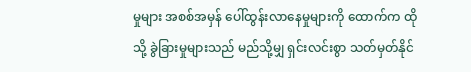မှုများ အစစ်အမှန် ပေါ်ထွန်းလာနေမှုများကို ထောက်က ထိုသို့ ခွဲခြားမှုများသည် မည်သို့မျှ ရှင်းလင်းစွာ သတ်မှတ်နိုင်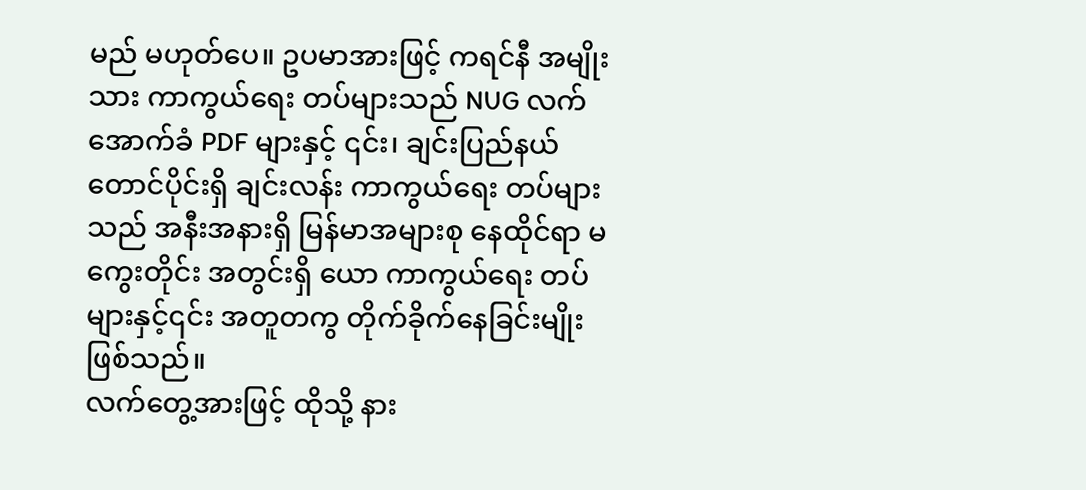မည် မဟုတ်ပေ။ ဥပမာအားဖြင့် ကရင်နီ အမျိုးသား ကာကွယ်ရေး တပ်များသည် NUG လက်အောက်ခံ PDF များနှင့် ၎င်း၊ ချင်းပြည်နယ် တောင်ပိုင်းရှိ ချင်းလန်း ကာကွယ်ရေး တပ်များသည် အနီးအနားရှိ မြန်မာအများစု နေထိုင်ရာ မကွေးတိုင်း အတွင်းရှိ ယော ကာကွယ်ရေး တပ်များနှင့်၎င်း အတူတကွ တိုက်ခိုက်နေခြင်းမျိုး ဖြစ်သည်။
လက်တွေ့အားဖြင့် ထိုသို့ နား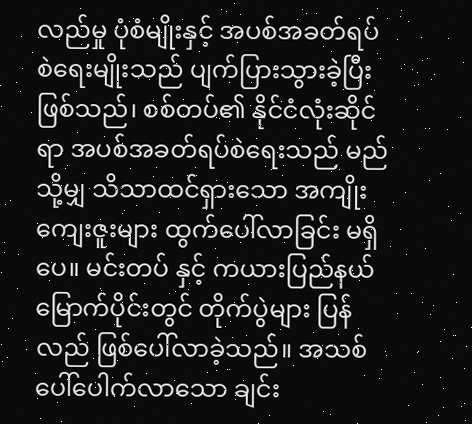လည်မှု ပုံစံမျိုးနှင့် အပစ်အခတ်ရပ်စဲရေးမျိုးသည် ပျက်ပြားသွားခဲ့ပြီး ဖြစ်သည်၊ စစ်တပ်၏ နိုင်ငံလုံးဆိုင်ရာ အပစ်အခတ်ရပ်စဲရေးသည် မည်သို့မျှ သိသာထင်ရှားသော အကျိုးကျေးဇူးများ ထွက်ပေါ်လာခြင်း မရှိပေ။ မင်းတပ် နှင့် ကယားပြည်နယ် မြောက်ပိုင်းတွင် တိုက်ပွဲများ ပြန်လည် ဖြစ်ပေါ်လာခဲ့သည်။ အသစ်ပေါ်ပေါက်လာသော ချင်း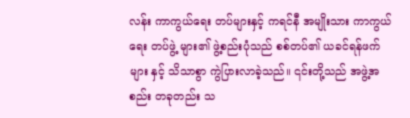လန်း ကာကွယ်ရေး တပ်များနှင့် ကရင်နီ အမျိုးသား ကာကွယ်ရေး တပ်ဖွဲ့ များ၏ ဖွဲ့စည်းပုံသည် စစ်တပ်၏ ယခင်ရန်ဖက်များ နှင့် သိသာစွာ ကွဲပြားလာခဲ့သည်။ ၎င်းတို့သည် အဖွဲ့အစည်း တခုတည်း သ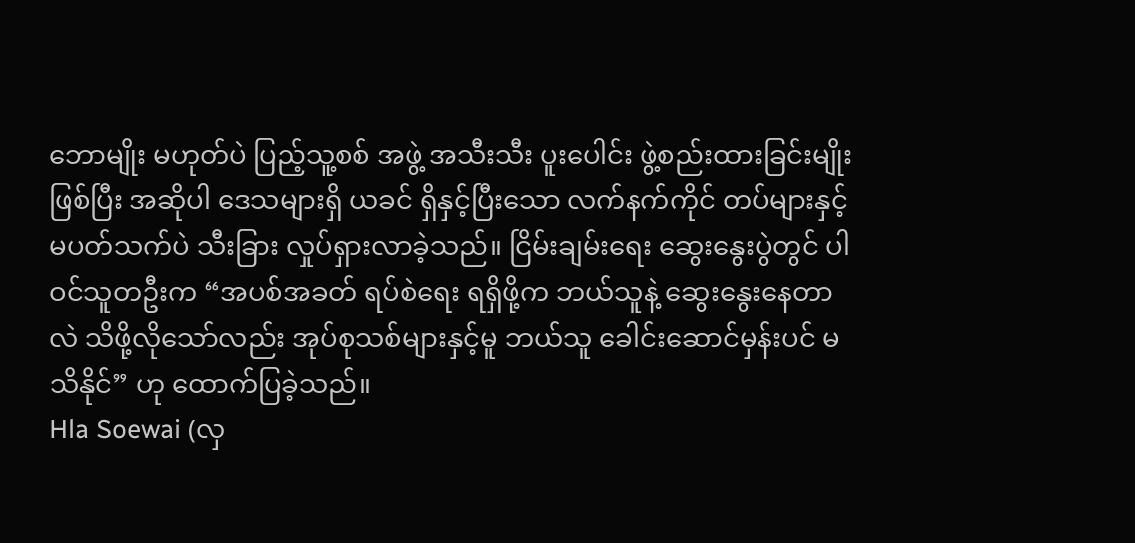ဘောမျိုး မဟုတ်ပဲ ပြည့်သူ့စစ် အဖွဲ့ အသီးသီး ပူးပေါင်း ဖွဲ့စည်းထားခြင်းမျိုး ဖြစ်ပြီး အဆိုပါ ဒေသများရှိ ယခင် ရှိနှင့်ပြီးသော လက်နက်ကိုင် တပ်များနှင့် မပတ်သက်ပဲ သီးခြား လှုပ်ရှားလာခဲ့သည်။ ငြိမ်းချမ်းရေး ဆွေးနွေးပွဲတွင် ပါဝင်သူတဦးက “အပစ်အခတ် ရပ်စဲရေး ရရှိဖို့က ဘယ်သူနဲ့ ဆွေးနွေးနေတာလဲ သိဖို့လိုသော်လည်း အုပ်စုသစ်များနှင့်မူ ဘယ်သူ ခေါင်းဆောင်မှန်းပင် မသိနိုင်” ဟု ထောက်ပြခဲ့သည်။
Hla Soewai (လှ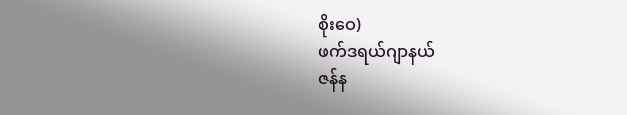စိုးဝေ)
ဖက်ဒရယ်ဂျာနယ်
ဇန်န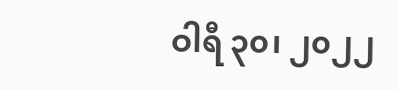ဝါရီ ၃၀၊ ၂၀၂၂